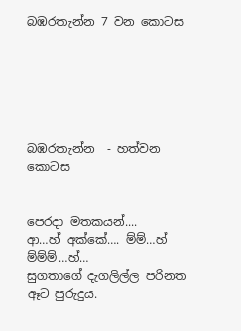බඹරතැන්න 7 වන කොටස






බඹරතැන්න  - හත්වන කොටස


පෙරදා මතකයන්....
ආ…හ් අක්කේ…. ම්ම්…හ් ම්ම්ම්…හ්…
සුගතාගේ දැගලිල්ල පරිනත ඈට පුරුදුය.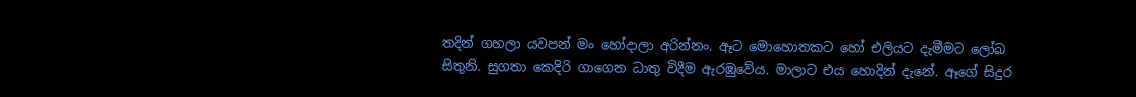තදින් ගහලා යවපන් මං හෝදාලා අරින්නං. ඈට මොහොතකට හෝ එලියට දැමීමට ලෝබ සිතුනි. සුගතා කෙදිරි ගාගෙන ධාතු විදීම ඇරඹුවේය. මාලාට එය හොදින් දැනේ. ඈගේ සිදුර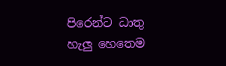පිරෙන්ට ධාතු හැලු හෙතෙම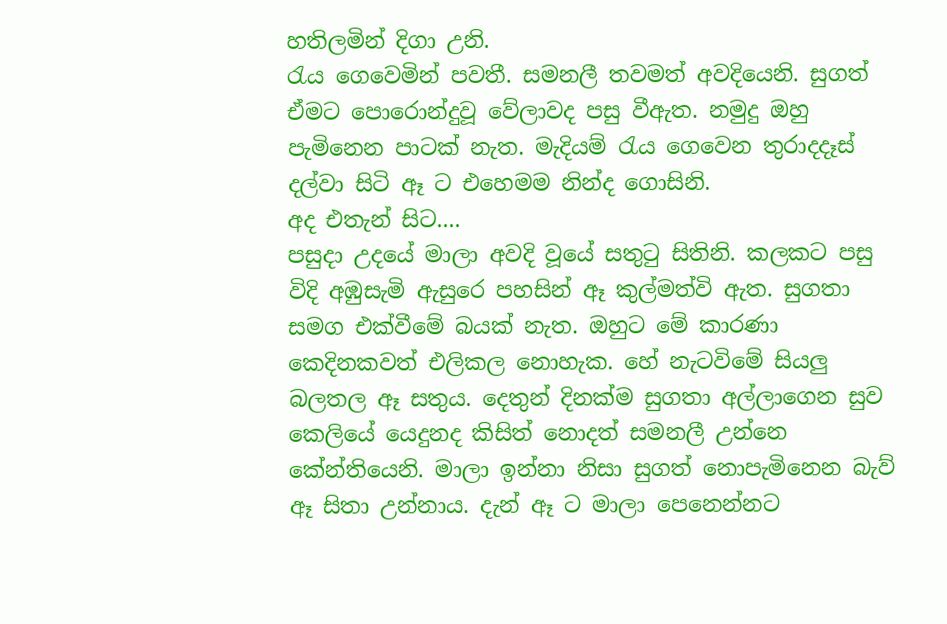හතිලමින් දිගා උනි.
රැය ගෙවෙමින් පවතී. සමනලී තවමත් අවදියෙනි. සුගත් ඒමට පොරොන්දුවූ වේලාවද පසු වීඇත. නමුදු ඔහු පැමිනෙන පාටක් නැත. මැදියම් රැය ගෙවෙන තුරාදදෑස් දල්වා සිටි ඈ ට එහෙමම නින්ද ගොසිනි.
අද එතැන් සිට....
පසුදා උදයේ මාලා අවදි වූයේ සතුටු සිතිනි. කලකට පසු විදි අඹුසැමි ඇසුරෙ පහසින් ඈ කුල්මත්වි ඇත. සුගතා සමග එක්වීමේ බයක් නැත. ඔහුට මේ කාරණා කෙදිනකවත් එලිකල නොහැක. හේ නැටවිමේ සියලු බලතල ඈ සතුය. දෙතුන් දිනක්ම සුගතා අල්ලාගෙන සුව කෙලියේ යෙදුනද කිසිත් නොදත් සමනලී උන්නෙ කේන්තියෙනි. මාලා ඉන්නා නිසා සුගත් නොපැමිනෙන බැව් ඈ සිතා උන්නාය. දැන් ඈ ට මාලා පෙනෙන්නට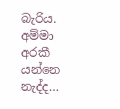බැරිය.
අම්මා අරකී යන්නෙ නැද්ද…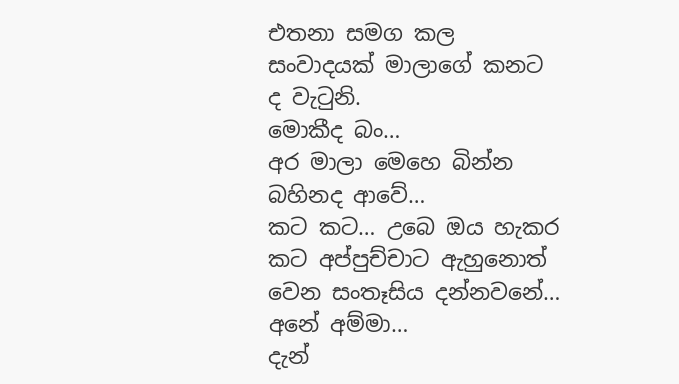එතනා සමග කල සංවාදයක් මාලාගේ කනට ද වැටුනි.
මොකීද බං…
අර මාලා මෙහෙ බින්න බහිනද ආවේ…
කට කට… උබෙ ඔය හැකර කට අප්පුච්චාට ඇහුනොත් වෙන සංතෑසිය දන්නවනේ…
අනේ අම්මා…
දැන්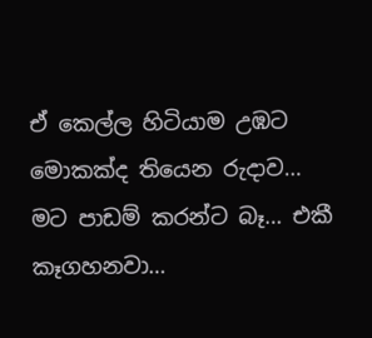ඒ කෙල්ල හිටියාම උඹට මොකක්ද තියෙන රුදාව…
මට පාඩම් කරන්ට බෑ… එකී කෑගහනවා…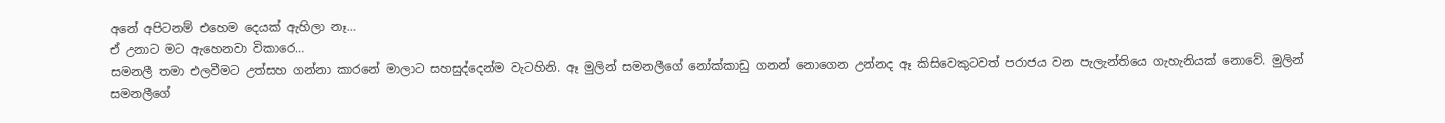අනේ අපිටනම් එහෙම දෙයක් ඇහිලා නෑ…
ඒ උනාට මට ඇහෙනවා විකාරෙ…
සමනලී තමා එලවීමට උත්සහ ගන්නා කාරනේ මාලාට සහසුද්දෙන්ම වැටහිනි. ඈ මුලින් සමනලීගේ නෝක්කාඩු ගනන් නොගෙන උන්නද ඈ කිසිවෙකුටවත් පරාජය වන පැලැන්තියෙ ගැහැනියක් නොවේ. මුලින් සමනලීගේ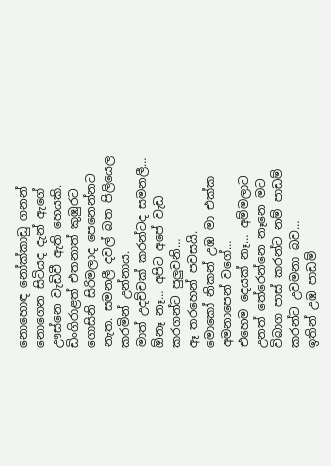නොහොඳ නෝක්කාඩු ගනන් නොගෙන සිටියද දැන් ඇගේ ඌස්නෙ වැඩිවී ඇති හෙයකි.
ඩිංගිරාළත් එතනාත් කුඹුරට ගොසිනි සිරිමලාද පෙනෙන්නට නැත. සමනලී දවල් බත පිලියෙල කරමින් උන්නාය.
මාත් උදච්චක් කරන්ටද සමනලී…
ඕනෑ නෑ… අපිට අපේ වැඩ කරගන්ට පුලුවනි…
ඈ තරහෙන් පවසයි.
මොකෝ නිකන් උඹ මා එක්ක අමනාපෙන් වගේ…
එහෙම දෙයක් නෑ… අම්මලාට උනත් තේරෙන්නෙ නෑනෙ මට විබාග පාස් කරන්ට නම් පාඩම් කරන්ට උවමනා බව…
ඉතින් උඹ පාඩම්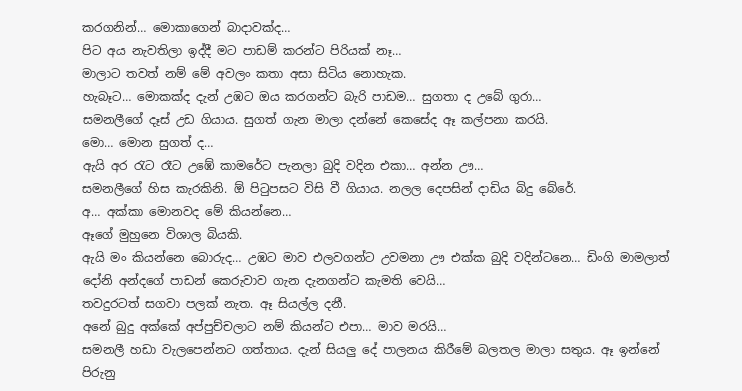කරගනින්… මොකාගෙන් බාදාවක්ද…
පිට අය නැවතිලා ඉද්දී මට පාඩම් කරන්ට පිරියක් නෑ…
මාලාට තවත් නම් මේ අවලං කතා අසා සිටිය නොහැක.
හැබෑට… මොකක්ද දැන් උඹට ඔය කරගන්ට බැරි පාඩම… සුගතා ද උබේ ගුරා…
සමනලීගේ දෑස් උඩ ගියාය. සුගත් ගැන මාලා දන්නේ කෙසේද ඈ කල්පනා කරයි.
මො… මොන සුගත් ද…
ඇයි අර රැට රෑට උඹේ කාමරේට පැනලා බුදි වදින එකා… අන්න ඌ…
සමනලීගේ හිස කැරකිනි. ඕ පිටුපසට විසි වී ගියාය. නලල දෙපසින් දාඩිය බිදු බේරේ.
අ… අක්කා මොනවද මේ කියන්නෙ…
ඈගේ මුහුනෙ විශාල බියකි.
ඇයි මං කියන්නෙ බොරුද… උඹට මාව එලවගන්ට උවමනා ඌ එක්ක බුදි වදින්ටනෙ… ඩිංගි මාමලාත් දෝනි අන්දගේ පාඩන් කෙරුවාව ගැන දැනගන්ට කැමති වෙයි…
තවදුරටත් සගවා පලක් නැත. ඈ සියල්ල දනී.
අනේ බුදු අක්කේ අප්පුච්චලාට නම් කියන්ට එපා… මාව මරයි…
සමනලී හඩා වැලපෙන්නට ගත්තාය. දැන් සියලු දේ පාලනය කිරීමේ බලතල මාලා සතුය. ඈ ඉන්නේ පිරුනු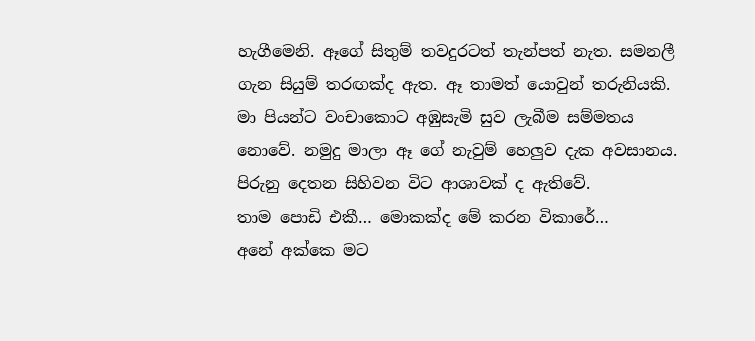හැගීමෙනි. ඈගේ සිතුම් තවදුරටත් තැන්පත් නැත. සමනලී ගැන සියුම් තරඟක්ද ඇත. ඈ තාමත් යොවුන් තරුනියකි. මා පියන්ට වංචාකොට අඹුසැමි සුව ලැබීම සම්මතය නොවේ. නමුදු මාලා ඈ ගේ නැවුම් හෙලුව දැක අවසානය. පිරුනු දෙතන සිහිවන විට ආශාවක් ද ඇතිවේ.
තාම පොඩි එකී… මොකක්ද මේ කරන විකාරේ…
අනේ අක්කෙ මට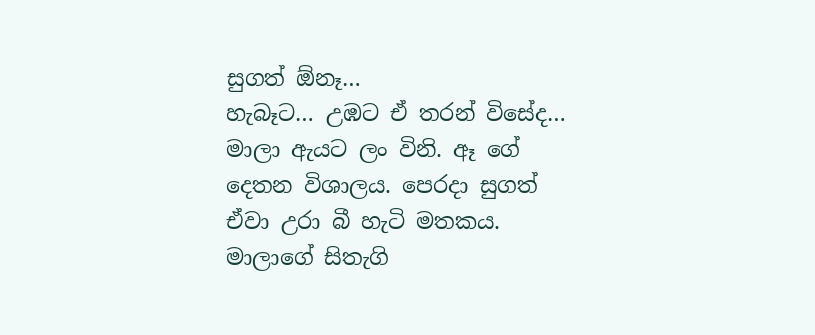සුගත් ඕනෑ…
හැබෑට… උඹට ඒ තරන් විසේද…
මාලා ඇයට ලං විනි. ඈ ගේ දෙතන විශාලය. පෙරදා සුගත් ඒවා උරා බී හැටි මතකය. මාලාගේ සිතැගි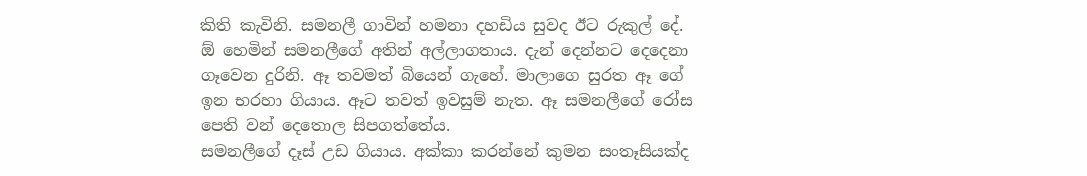කිති කැවිනි. සමනලී ගාවින් හමනා දහඩිය සුවද ඊට රුකුල් දේ. ඕ හෙමින් සමනලීගේ අතින් අල්ලාගතාය. දැන් දෙන්නට දෙදෙනා ගෑවෙන දුරිනි. ඈ තවමත් බියෙන් ගැහේ. මාලාගෙ සුරත ඈ ගේ ඉන භරහා ගියාය. ඈට තවත් ඉවසුම් නැත. ඈ සමනලීගේ රෝස පෙති වන් දෙතොල සිපගත්තේය.
සමනලීගේ දෑස් උඩ ගියාය. අක්කා කරන්නේ කුමන සංතෑසියක්ද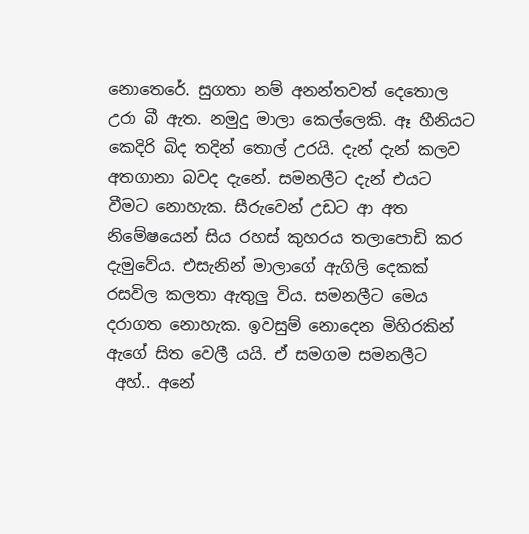නොතෙරේ. සුගතා නම් අනන්තවත් දෙතොල උරා බී ඇත. නමුදු මාලා කෙල්ලෙකි. ඈ හීනියට කෙදිරි බිද තදින් තොල් උරයි. දැන් දැන් කලව අතගානා බවද දැනේ. සමනලීට දැන් එයට වීමට නොහැක. සීරුවෙන් උඩට ආ අත නිමේෂයෙන් සිය රහස් කුහරය තලාපොඩි කර දැමුවේය. එසැනින් මාලාගේ ඇගිලි දෙකක් රසවිල කලතා ඇතුලු විය. සමනලීට මෙය දරාගත නොහැක. ඉවසුම් නොදෙන මිහිරකින් ඇගේ සිත වෙලී යයි. ඒ සමගම සමනලීට
 අහ්.. අනේ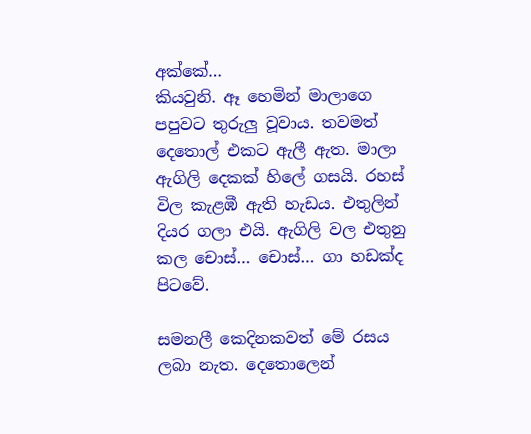අක්කේ…
කියවුනි. ඈ හෙමින් මාලාගෙ පපුවට තුරුලු වූවාය. තවමත් දෙතොල් එකට ඇලී ඇත. මාලා ඇගිලි දෙකක් හිලේ ගසයි. රහස් විල කැළඹී ඇති හැඩය. එතුලින් දියර ගලා එයි. ඇගිලි වල එතුනු කල චොස්… චොස්… ගා හඩක්ද පිටවේ.

සමනලී කෙදිනකවත් මේ රසය ලබා නැත. දෙතොලෙන්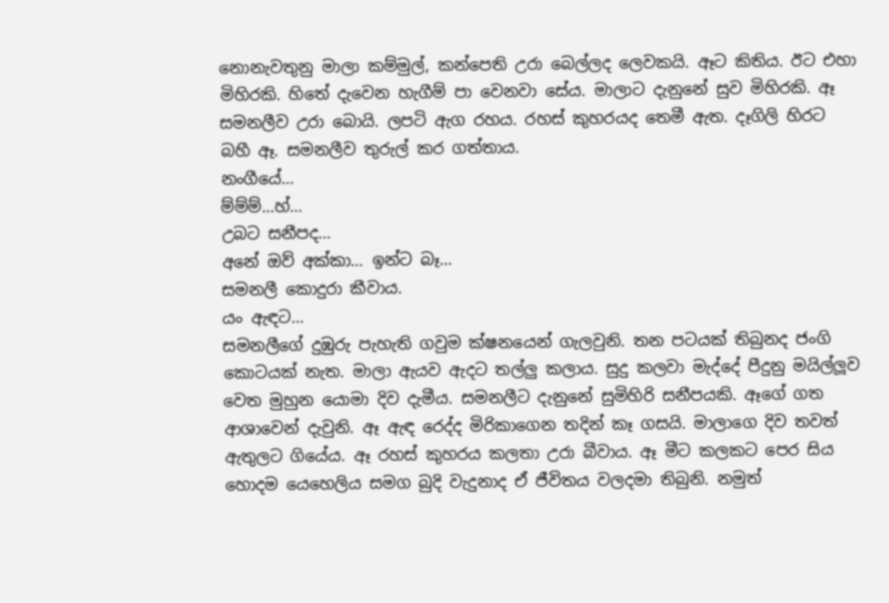නොනැවතුනු මාලා කම්මුල්, කන්පෙති උරා බෙල්ලද ලෙවකයි. ඈට කිතිය. ඊට එහා මිහිරකි. හිතේ දැවෙන හැගීම් පා වෙනවා සේය. මාලාට දැනුනේ සුව මිහිරකි. ඈ සමනලීව උරා බොයි. ලපටි ඇග රහය. රහස් කුහරයද තෙමී ඇත. දෑගිලි හිරට බහී ඈ. සමනලීව තුරුල් කර ගත්තාය.
නංගීයේ…
ම්ම්ම්…හ්…
උබට සනීපද…
අනේ ඔව් අක්කා… ඉන්ට බෑ…
සමනලී කොදුරා කීවාය.
යං ඇඳට…
සමනලීගේ දුඹුරු පැහැති ගවුම ක්ෂනයෙන් ගැලවුනි. තන පටයක් තිබුනද ජංගි කොටයක් නැත. මාලා ඇයව ඇදට තල්ලු කලාය. සුදු කලවා මැද්දේ පීදුනු මයිල්ලූව වෙත මුහුන යොමා දිව දැමීය. සමනලීට දැනුනේ සුමිහිරි සනීපයකි. ඈගේ ගත ආශාවෙන් දැවුනි. ඈ ඇඳ රෙද්ද මිරිකාගෙන තදින් කෑ ගසයි. මාලාගෙ දිව තවත් ඇතුලට ගියේය. ඈ රහස් කුහරය කලතා උරා බීවාය. ඈ මීට කලකට පෙර සිය හොදම යෙහෙලිය සමග බුදි වැදුනාද ඒ ජීවිතය වලදමා තිබුනි. නමුත්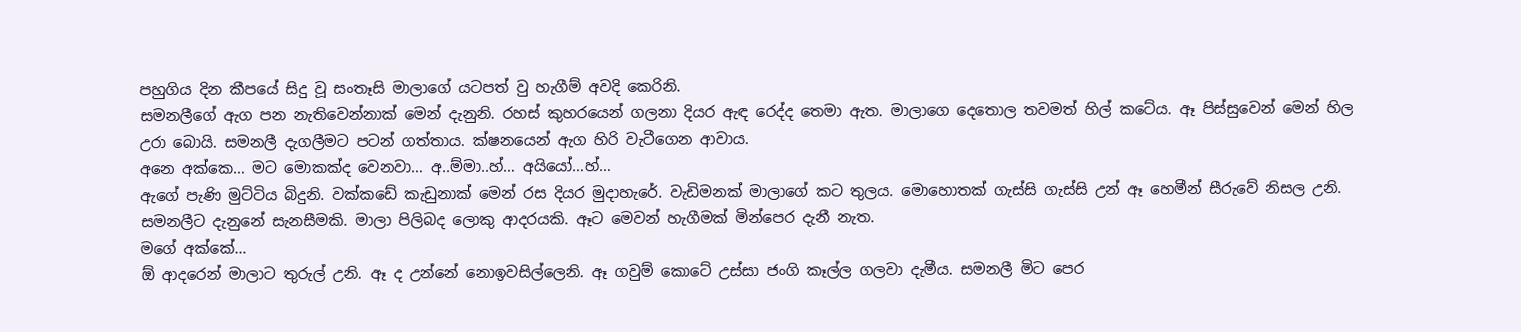පහුගිය දින කීපයේ සිදු වූ සංතෑසි මාලාගේ යටපත් වු හැගීම් අවදි කෙරිනි.
සමනලීගේ ඇග පන නැතිවෙන්නාක් මෙන් දැනුනි. රහස් කුහරයෙන් ගලනා දියර ඇඳ රෙද්ද තෙමා ඇත. මාලාගෙ දෙතොල තවමත් හිල් කටේය. ඈ පිස්සුවෙන් මෙන් හිල උරා බොයි. සමනලී දැගලීමට පටන් ගත්තාය. ක්ෂනයෙන් ඇග හිරි වැටීගෙන ආවාය.
අනෙ අක්කෙ… මට මොකක්ද වෙනවා… අ..ම්මා..හ්… අයියෝ…හ්…
ඇගේ පැණි මුට්ටිය බිදුනි. වක්කඩේ කැඩුනාක් මෙන් රස දියර මුදාහැරේ. වැඩිමනක් මාලාගේ කට තුලය. මොහොතක් ගැස්සි ගැස්සි උන් ඈ හෙමීන් සීරුවේ නිසල උනි.
සමනලීට දැනුනේ සැනසීමකි. මාලා පිලිබද ලොකු ආදරයකි. ඈට මෙවන් හැගීමක් මින්පෙර දැනී නැත.
මගේ අක්කේ…
ඕ ආදරෙන් මාලාට තුරුල් උනි. ඈ ද උන්නේ නොඉවසිල්ලෙනි. ඈ ගවුම් කොටේ උස්සා ජංගි කෑල්ල ගලවා දැමීය. සමනලී මිට පෙර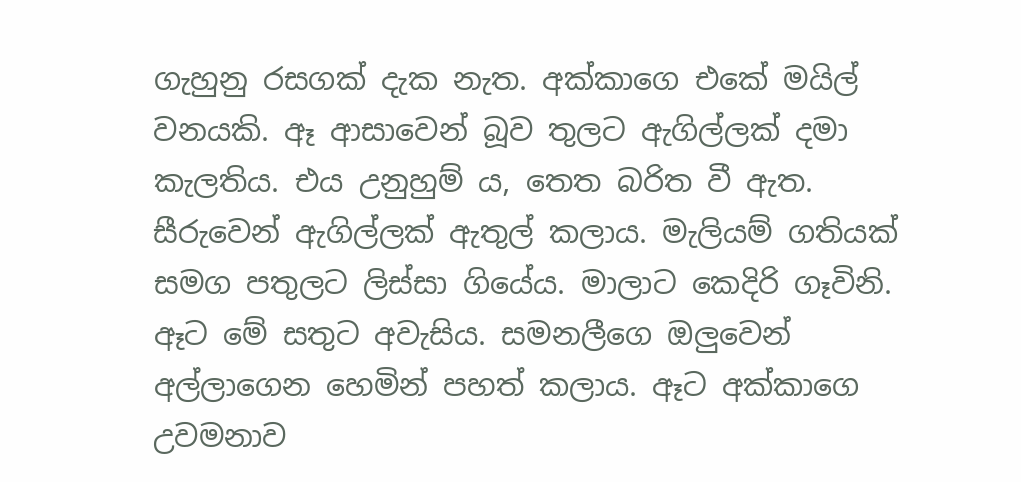ගැහුනු රසගක් දැක නැත. අක්කාගෙ එකේ මයිල් වනයකි. ඈ ආසාවෙන් බූව තුලට ඇගිල්ලක් දමා කැලතිය. එය උනුහුම් ය, තෙත බරිත වී ඇත. සීරුවෙන් ඇගිල්ලක් ඇතුල් කලාය. මැලියම් ගතියක් සමග පතුලට ලිස්සා ගියේය. මාලාට කෙදිරි ගෑවිනි. ඈට මේ සතුට අවැසිය. සමනලීගෙ ඔලුවෙන් අල්ලාගෙන හෙමින් පහත් කලාය. ඈට අක්කාගෙ උවමනාව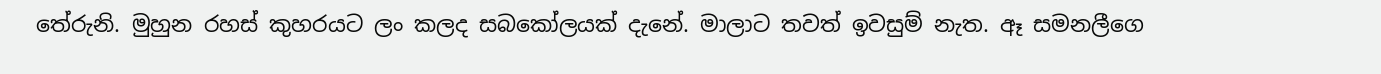තේරුනි. මුහුන රහස් කුහරයට ලං කලද සබකෝලයක් දැනේ. මාලාට තවත් ඉවසුම් නැත. ඈ සමනලීගෙ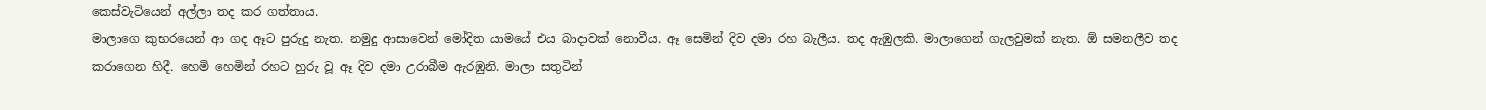කෙස්වැටියෙන් අල්ලා තද කර ගත්තාය.
මාලාගෙ කුභරයෙන් ආ ගද ඈට පුරුදු නැත. නමුදු ආසාවෙන් මෝදිත යාමයේ එය බාදාවක් නොවීය. ඈ සෙමින් දිව දමා රහ බැලීය. තද ඇඹුලකි. මාලාගෙන් ගැලවුමක් නැත. ඕ සමනලීව තද කරාගෙන හිදී. හෙමි හෙමින් රහට හුරු වූ ඈ දිව දමා උරාබීම ඇරඹුනි. මාලා සතුටින්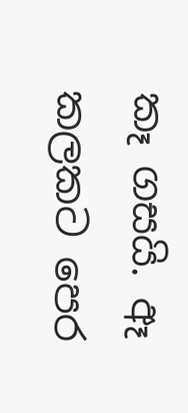කෑ ගසයි. ඈ කලකට පෙර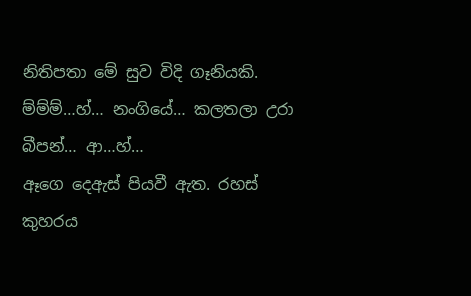නිතිපතා මේ සුව විදි ගෑනියකි.
ම්ම්ම්…හ්… නංගියේ… කලතලා උරා බීපන්… ආ…හ්…
ඈගෙ දෙඇස් පියවී ඇත. රහස් කුහරය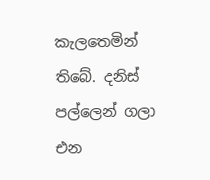කැලතෙමින් තිබේ. දනිස් පල්ලෙන් ගලා එන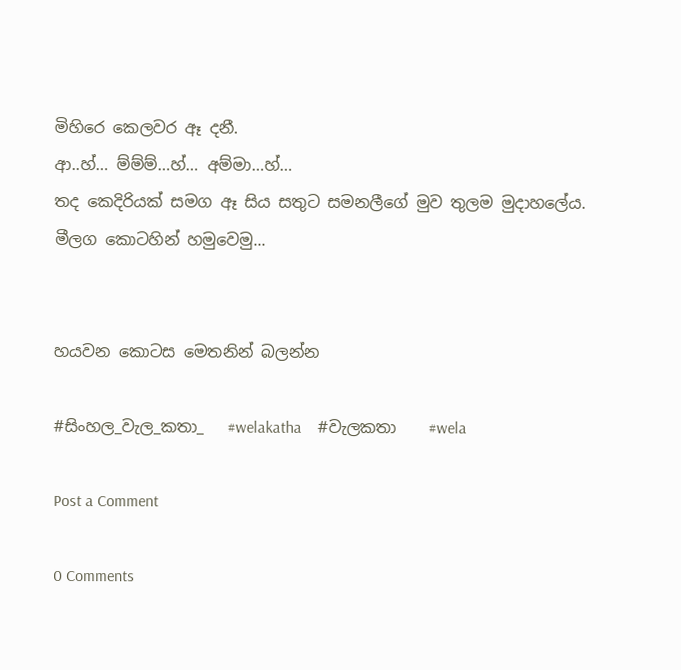මිහිරෙ කෙලවර ඈ දනී.
ආ..හ්… ම්ම්ම්…හ්… අම්මා…හ්…
තද කෙදිරියක් සමග ඈ සිය සතුට සමනලීගේ මුව තුලම මුදාහලේය.
මීලග කොටහින් හමුවෙමු...


හයවන කොටස මෙතනින් බලන්න

#සිංහල_වැල_කතා_   #welakatha    #වැලකතා    #wela

Post a Comment

0 Comments